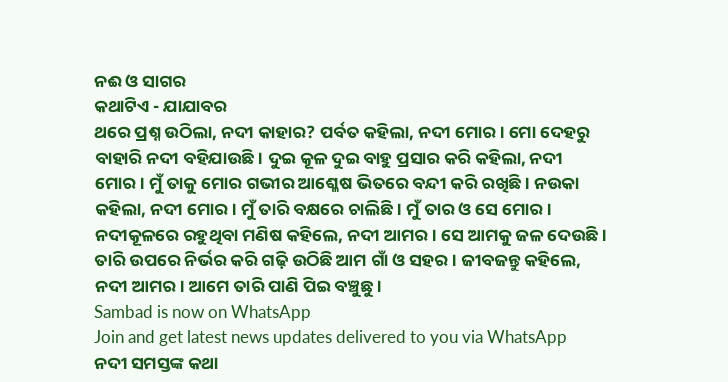ନଈ ଓ ସାଗର
କଥାଟିଏ - ଯାଯାବର
ଥରେ ପ୍ରଶ୍ନ ଉଠିଲା, ନଦୀ କାହାର? ପର୍ବତ କହିଲା, ନଦୀ ମୋର। ମୋ ଦେହରୁ ବାହାରି ନଦୀ ବହିଯାଉଛି। ଦୁଇ କୂଳ ଦୁଇ ବାହୁ ପ୍ରସାର କରି କହିଲା, ନଦୀ ମୋର। ମୁଁ ତାକୁ ମୋର ଗଭୀର ଆଶ୍ଳେଷ ଭିତରେ ବନ୍ଦୀ କରି ରଖିଛି। ନଉକା କହିଲା, ନଦୀ ମୋର। ମୁଁ ତାରି ବକ୍ଷରେ ଚାଲିଛି। ମୁଁ ତାର ଓ ସେ ମୋର। ନଦୀକୂଳରେ ରହୁଥିବା ମଣିଷ କହିଲେ, ନଦୀ ଆମର। ସେ ଆମକୁ ଜଳ ଦେଉଛି। ତାରି ଉପରେ ନିର୍ଭର କରି ଗଢ଼ି ଉଠିଛି ଆମ ଗାଁ ଓ ସହର। ଜୀବଜନ୍ତୁ କହିଲେ, ନଦୀ ଆମର। ଆମେ ତାରି ପାଣି ପିଇ ବଞ୍ଚୁଛୁ।
Sambad is now on WhatsApp
Join and get latest news updates delivered to you via WhatsApp
ନଦୀ ସମସ୍ତଙ୍କ କଥା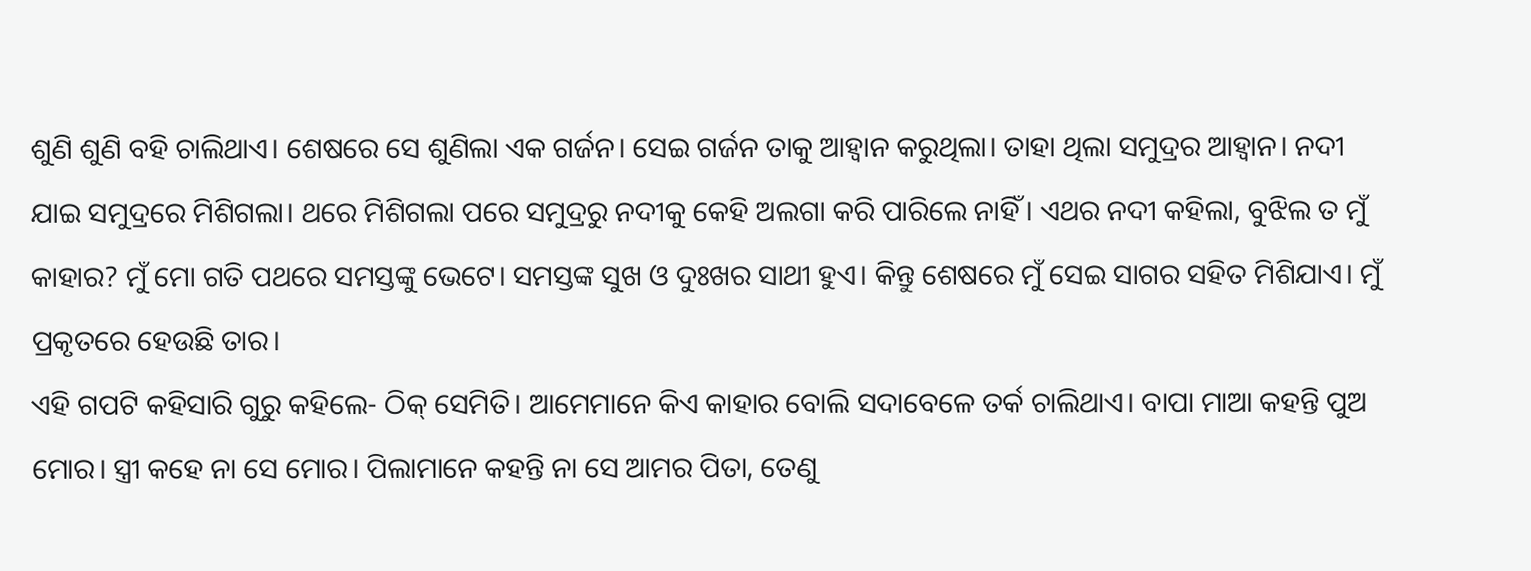ଶୁଣି ଶୁଣି ବହି ଚାଲିଥାଏ। ଶେଷରେ ସେ ଶୁଣିଲା ଏକ ଗର୍ଜନ। ସେଇ ଗର୍ଜନ ତାକୁ ଆହ୍ବାନ କରୁଥିଲା। ତାହା ଥିଲା ସମୁଦ୍ରର ଆହ୍ବାନ। ନଦୀ ଯାଇ ସମୁଦ୍ରରେ ମିଶିଗଲା। ଥରେ ମିଶିଗଲା ପରେ ସମୁଦ୍ରରୁ ନଦୀକୁ କେହି ଅଲଗା କରି ପାରିଲେ ନାହିଁ। ଏଥର ନଦୀ କହିଲା, ବୁଝିଲ ତ ମୁଁ କାହାର? ମୁଁ ମୋ ଗତି ପଥରେ ସମସ୍ତଙ୍କୁ ଭେଟେ। ସମସ୍ତଙ୍କ ସୁଖ ଓ ଦୁଃଖର ସାଥୀ ହୁଏ। କିନ୍ତୁ ଶେଷରେ ମୁଁ ସେଇ ସାଗର ସହିତ ମିଶିଯାଏ। ମୁଁ ପ୍ରକୃତରେ ହେଉଛି ତାର।
ଏହି ଗପଟି କହିସାରି ଗୁରୁ କହିଲେ- ଠିକ୍ ସେମିତି। ଆମେମାନେ କିଏ କାହାର ବୋଲି ସଦାବେଳେ ତର୍କ ଚାଲିଥାଏ। ବାପା ମାଆ କହନ୍ତି ପୁଅ ମୋର। ସ୍ତ୍ରୀ କହେ ନା ସେ ମୋର। ପିଲାମାନେ କହନ୍ତି ନା ସେ ଆମର ପିତା, ତେଣୁ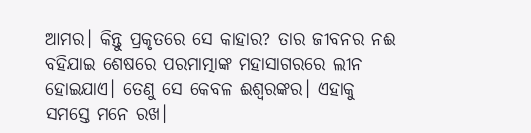ଆମର। କିନ୍ତୁ ପ୍ରକୃତରେ ସେ କାହାର? ତାର ଜୀବନର ନଈ ବହିଯାଇ ଶେଷରେ ପରମାତ୍ମାଙ୍କ ମହାସାଗରରେ ଲୀନ ହୋଇଯାଏ। ତେଣୁ ସେ କେବଳ ଈଶ୍ବରଙ୍କର। ଏହାକୁ ସମସ୍ତେ ମନେ ରଖ।